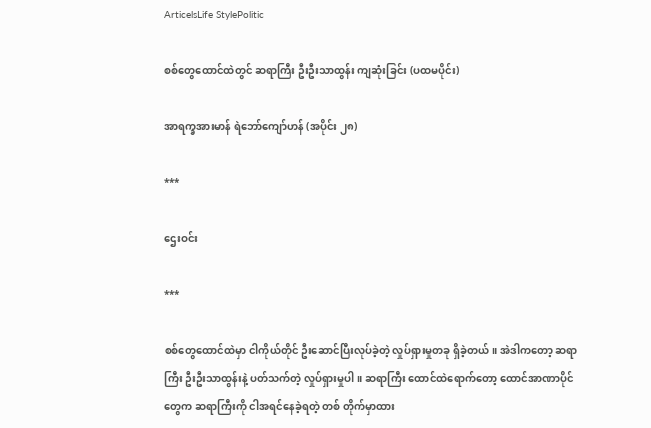ArticelsLife StylePolitic

စစ်တွေထောင်ထဲတွင် ဆရာကြီး ဦးဦးသာထွန်း ကျဆုံးခြင်း (ပထမပိုင်း)

အာရက္ခအားမာန် ရဲဘော်ကျော်ဟန် (အပိုင်း ၂၈)

***

ဌေးဝင်း

***

စစ်တွေထောင်ထဲမှာ ငါကိုယ်တိုင် ဦးဆောင်ပြီးလုပ်ခဲ့တဲ့ လှုပ်ရှားမှုတခု ရှိခဲ့တယ်။ အဲဒါကတော့ ဆရာကြီး ဦးဦးသာထွန်းနဲ့ ပတ်သက်တဲ့ လှုပ်ရှားမှုပါ။ ဆရာကြီး ထောင်ထဲရောက်‌တော့ ထောင်အာဏာပိုင်တွေက ဆရာကြီးကို ငါအရင်နေခဲ့ရတဲ့ တစ် တိုက်မှာထား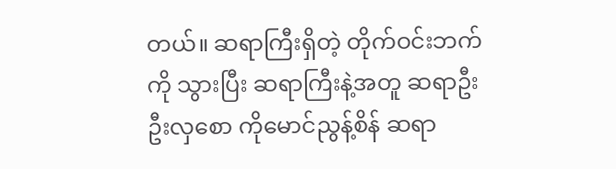တယ်။ ဆရာကြီးရှိတဲ့ တိုက်ဝင်းဘက်ကို သွားပြီး ဆရာကြီးနဲ့အတူ ဆရာဦးဦးလှစော ကိုမောင်ညွန့်စိန် ဆရာ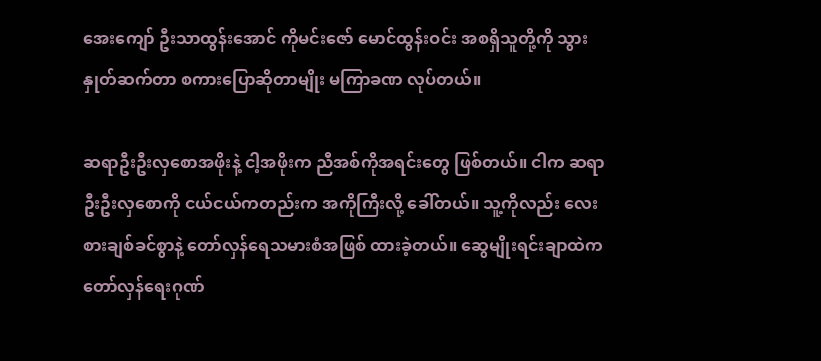အေးကျော် ဦးသာထွန်းအောင် ကိုမင်းဇော် မောင်ထွန်းဝင်း အစရှိသူတို့ကို သွားနှုတ်ဆက်တာ စကားပြောဆိုတာမျိုး မကြာခဏ လုပ်တယ်။

ဆရာဦးဦးလှစောအဖိုးနဲ့ ငါ့အဖိုးက ညီအစ်ကိုအရင်းတွေ ဖြစ်တယ်။ ငါက ဆရာဦးဦးလှစောကို ငယ်ငယ်ကတည်းက အကိုကြီးလို့ ခေါ်တယ်။ သူ့ကိုလည်း လေးစားချစ်ခင်စွာနဲ့ တော်လှန်ရေသမားစံအဖြစ် ထားခဲ့တယ်။ ဆွေမျိုးရင်းချာထဲက တော်လှန်ရေးဂုဏ်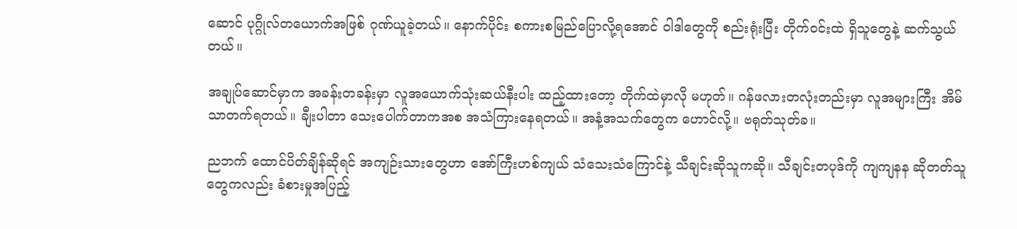ဆောင် ပုဂ္ဂိုလ်တယောက်အဖြစ် ဂုဏ်ယူခဲ့တယ်။ နောက်ပိုင်း စကားစမြည်ပြောလို့ရအောင် ဝါဒါတွေကို စည်းရုံးပြီး တိုက်ဝင်းထဲ ရှိသူတွေနဲ့ ဆက်သွယ်တယ်။

အချုပ်ဆောင်မှာက အခန်းတခန်းမှာ လူအယောက်သုံးဆယ်နီးပါး ထည့်ထားတော့ တိုက်ထဲမှာလို မဟုတ်။ ဂန်ဖလားတလုံးတည်းမှာ လူအများကြီး အိမ်သာတက်ရတယ်။ ချီးပါတာ သေးပေါက်တာကအစ အသံကြားနေရတယ်။ အနံ့အသက်တွေက ဟောင်လို့။ ဗရုတ်သုတ်ခ။

ညဘက် ထောင်ပိတ်ချိန်ဆိုရင် အကျဉ်းသားတွေဟာ အော်ကြီးဟစ်ကျယ် သံသေးသံကြောင်နဲ့ သီချင်းဆိုသူကဆို။ သီချင်းတပုဒ်ကို ကျကျနန ဆိုတတ်သူတွေကလည်း ခံစားမှုအပြည့်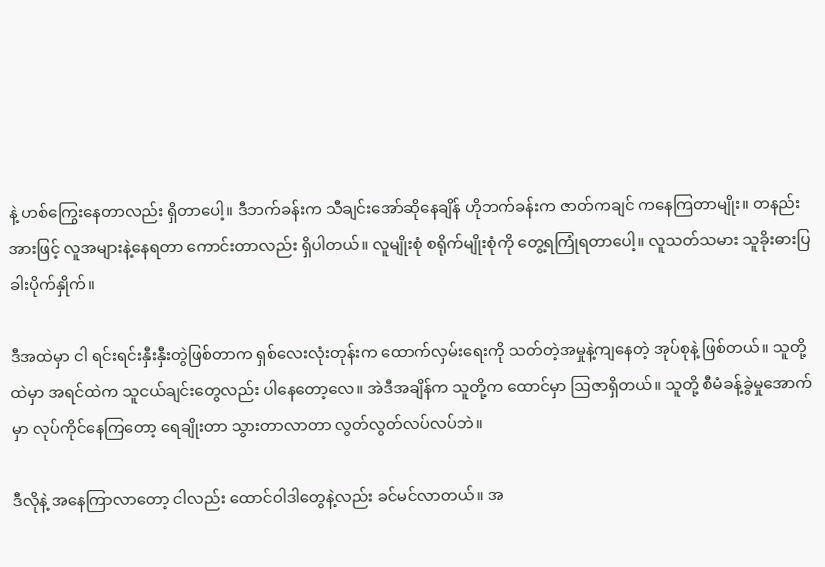နဲ့ ဟစ်ကြွေးနေတာလည်း ရှိတာပေါ့။ ဒီဘက်ခန်းက သီချင်းအော်ဆိုနေချိန် ဟိုဘက်ခန်းက ဇာတ်ကချင် ကနေကြတာမျိုး။ တနည်းအားဖြင့် လူအများနဲ့နေရတာ ကောင်းတာလည်း ရှိပါတယ်။ လူမျိုးစုံ စရိုက်မျိုးစုံကို တွေ့ရကြုံရတာပေါ့။ လူသတ်သမား သူခိုးဓားပြ ခါးပိုက်နှိုက်။

ဒီအထဲမှာ ငါ ရင်းရင်းနှီးနှီးတွဲဖြစ်တာက ရှစ်လေးလုံးတုန်းက ထောက်လှမ်းရေးကို သတ်တဲ့အမှုနဲ့ကျနေတဲ့ အုပ်စုနဲ့ ဖြစ်တယ်။ သူတို့ထဲမှာ အရင်ထဲက သူငယ်ချင်းတွေလည်း ပါနေတော့လေ။ အဲဒီအချိန်က သူတို့က ထောင်မှာ ဩဇာရှိတယ်။ သူတို့ စီမံခန့်ခွဲမှုအောက်မှာ လုပ်ကိုင်နေကြတော့ ရေချိုးတာ သွားတာလာတာ လွတ်လွတ်လပ်လပ်ဘဲ။

ဒီလိုနဲ့ အနေကြာလာတော့ ငါလည်း ထောင်ဝါဒါတွေနဲ့လည်း ခင်မင်လာတယ်။ အ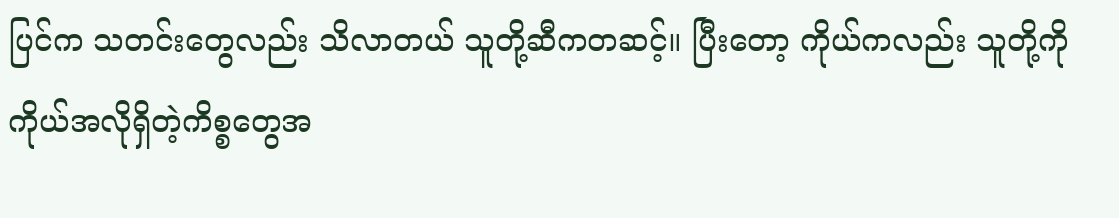ပြင်က သတင်းတွေလည်း သိလာတယ် သူတို့ဆီကတဆင့်။ ပြီးတော့ ကိုယ်ကလည်း သူတို့ကို ကိုယ်အလိုရှိတဲ့ကိစ္စတွေအ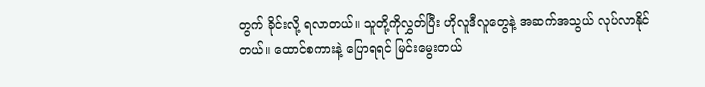တွက် ခိုင်းလို့ ရလာတယ်။ သူတို့ကိုလွှတ်ပြီး ဟိုလူဒီလူတွေနဲ့ အဆက်အသွယ် လုပ်လာနိုင်တယ်။ ထောင်စကားနဲ့ ပြောရရင် မြင်းမွေးတယ်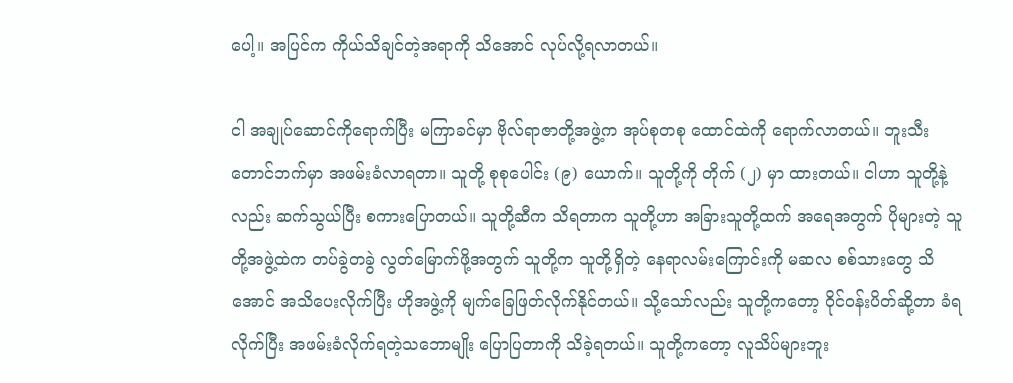ပေါ့။ အပြင်က ကိုယ်သိချင်တဲ့အရာကို သိအောင် လုပ်လို့ရလာတယ်။

ငါ အချုပ်ဆောင်ကိုရောက်ပြီး မကြာခင်မှာ ဗိုလ်ရာဇာတို့အဖွဲ့က အုပ်စုတစု ထောင်ထဲကို ရောက်လာတယ်။ ဘူးသီးတောင်ဘက်မှာ အဖမ်းခံလာရတာ။ သူတို့ စုစုပေါင်း (၉) ယောက်။ သူတို့ကို တိုက် (၂) မှာ ထားတယ်။ ငါဟာ သူတို့နဲ့လည်း ဆက်သွယ်ပြီး စကားပြောတယ်။ သူတို့ဆီက သိရတာက သူတို့ဟာ အခြားသူတို့ထက် အရေအတွက် ပိုများတဲ့ သူတို့အဖွဲ့ထဲက တပ်ခွဲတခွဲ လွတ်မြောက်ဖို့အတွက် သူတို့က သူတို့ရှိတဲ့ နေရာလမ်းကြောင်းကို မဆလ စစ်သားတွေ သိအောင် အသိပေးလိုက်ပြီး ဟိုအဖွဲ့ကို မျက်ခြေဖြတ်လိုက်နိုင်တယ်။ သို့သော်လည်း သူတို့ကတော့ ဝိုင်ဝန်းပိတ်ဆို့တာ ခံရလိုက်ပြီး အဖမ်းခံလိုက်ရတဲ့သဘောမျိုး ပြောပြတာကို သိခဲ့ရတယ်။ သူတို့ကတော့ လူသိပ်များဘူး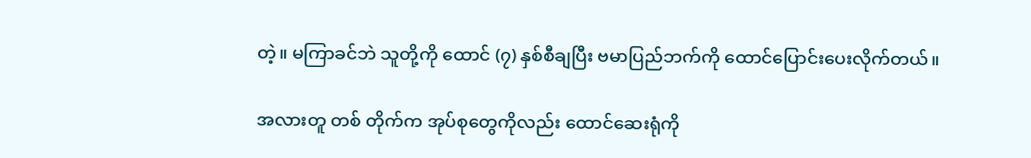တဲ့။ မကြာခင်ဘဲ သူတို့ကို ထောင် (၇) နှစ်စီချပြီး ဗမာပြည်ဘက်ကို ထောင်ပြောင်းပေးလိုက်တယ်။

အလားတူ တစ် တိုက်က အုပ်စုတွေကိုလည်း ထောင်ဆေးရုံကို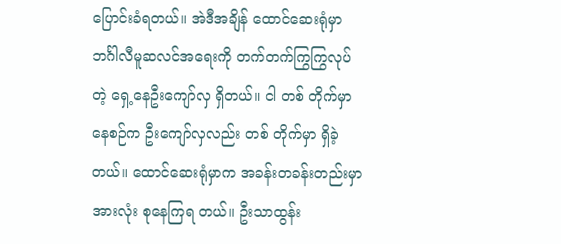ပြောင်းခံရတယ်။ အဲဒီအချိန် ထောင်ဆေးရုံမှာ ဘင်္ဂါလီမူဆလင်အရေးကို တက်တက်ကြွကြွလုပ်တဲ့ ရှေ့နေဦးကျော်လှ ရှိတယ်။ ငါ တစ် တိုက်မှာနေစဉ်က ဦးကျော်လှလည်း တစ် တိုက်မှာ ရှိခဲ့တယ်။ ထောင်ဆေးရုံမှာက အခန်းတခန်းတည်းမှာ အားလုံး စုနေကြရ တယ်။ ဦးသာထွန်း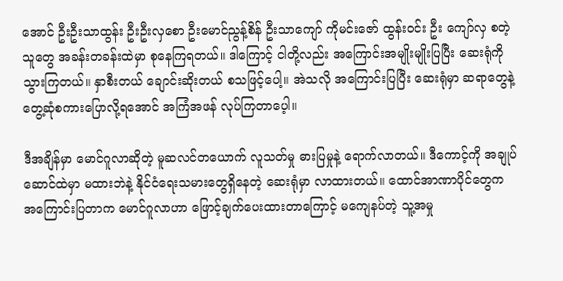အောင် ဦးဦးသာထွန်း ဦးဦးလှစော ဦးမောင်ညွန့်စိန် ဦးသာကျော် ကိုမင်းဇော် ထွန်းဝင်း ဦး ‌ကျော်လှ စတဲ့သူတွေ အခန်းတခန်းထဲမှာ စုနေကြရတယ်။ ဒါကြောင့် ငါတို့လည်း အကြောင်းအမျိုးမျိုးပြပြီး ဆေးရုံကို သွားကြတယ်။ နှာစီးတယ် ချောင်းဆိုးတယ် စသဖြင့်ပေါ့။ အဲသလို အကြောင်းပြပြီး ဆေးရုံမှာ ဆရာတွေနဲ့ တွေ့ဆုံစကားပြောလို့ရအောင် အကြံအဖန် လုပ်ကြတာပေ့ါ။

ဒီအချိန်မှာ မောင်ဂူလာဆိုတဲ့ မူဆလင်တယောက် လူသတ်မှု ဓားပြမှုနဲ့ ရောက်လာတယ်။ ဒီကောင့်ကို အချုပ်ဆောင်ထဲမှာ မထားဘဲနဲ့ နိုင်ငံရေးသမားတွေရှိနေတဲ့ ဆေးရုံမှာ လာထားတယ်။ ထောင်အာဏာပိုင်တွေက အကြောင်းပြတာက မောင်ဂူလာဟာ ဖြောင့်ချက်ပေးထားတာကြောင့် မကျေနပ်တဲ့ သူ့အမှု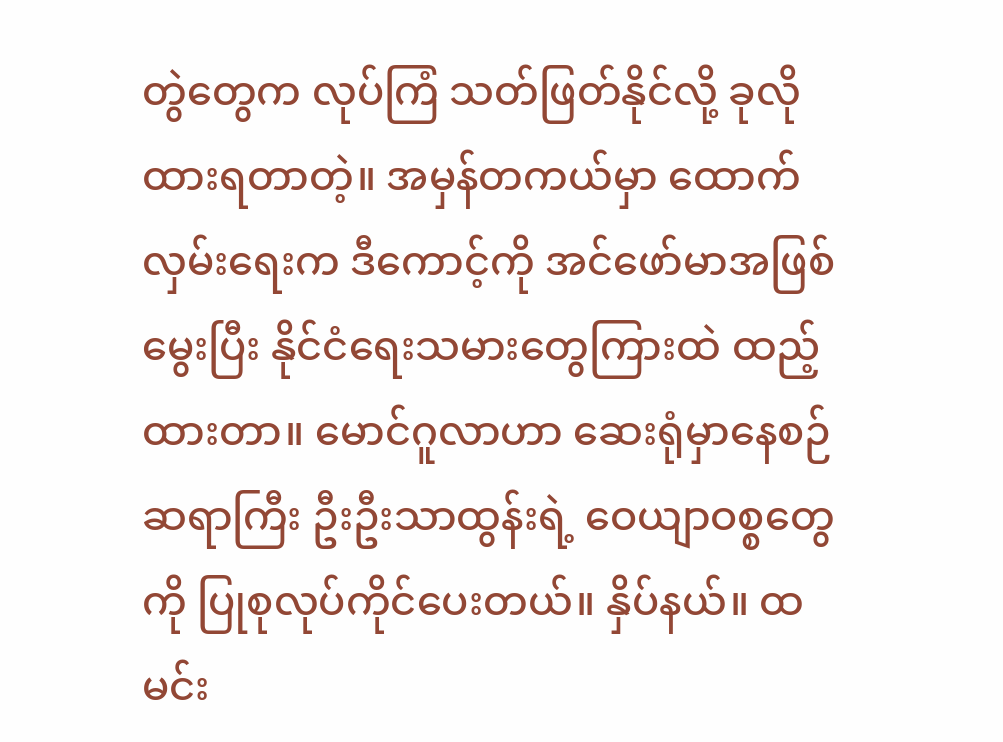တွဲတွေက လုပ်ကြံ သတ်ဖြတ်နိုင်လို့ ခုလို ထားရတာတဲ့။ အမှန်တကယ်မှာ ထောက်လှမ်းရေးက ဒီကောင့်ကို အင်ဖော်မာအဖြစ် မွေးပြီး နိုင်ငံရေးသမားတွေကြားထဲ ထည့်ထားတာ။ မောင်ဂူလာဟာ ဆေးရုံမှာနေစဉ် ဆရာကြီး ဦးဦးသာထွန်းရဲ့ ဝေယျာဝစ္စတွေကို ပြုစုလုပ်ကိုင်ပေးတယ်။ နှိပ်နယ်။ ထမင်း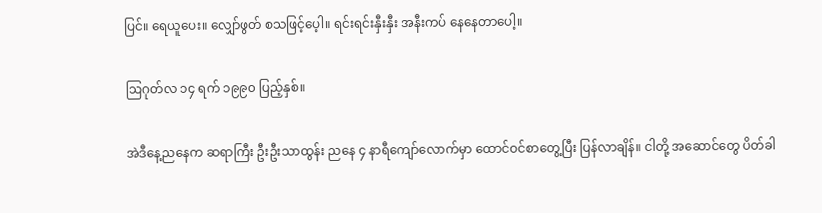ပြင်။ ရေယူပေး။ လျှော်ဖွတ် စသဖြင့်ပေ့ါ။ ရင်းရင်းနှီးနှီး အနီးကပ် နေနေတာပေါ့။

ဩဂုတ်လ ၁၄ ရက် ၁၉၉၀ ပြည့်နှစ်။

အဲဒီနေ့ညနေက ဆရာကြီး ဦးဦးသာထွန်း ညနေ ၄ နာရီကျော်လောက်မှာ ထောင်ဝင်စာတွေ့ပြီး ပြန်လာချိန်။ ငါတို့ အဆောင်တွေ ပိတ်ခါ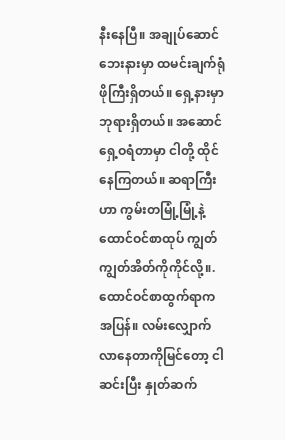နီးနေပြီ။ အချုပ်ဆောင်ဘေးနားမှာ ထမင်းချက်ရုံ ဖိုကြီးရှိတယ်။ ရှေ့နားမှာ ဘုရားရှိတယ်။ အဆောင်ရှေ့ဝရံတာမှာ ငါတို့ ထိုင်နေကြတယ်။ ဆရာကြီးဟာ ကွမ်းတမြုံ့မြုံ့နဲ့ ထောင်ဝင်စာထုပ် ကျွတ်ကျွတ်အိတ်ကိုကိုင်လို့။. ထောင်ဝင်စာထွက်ရာက အပြန်။ လမ်းလျှောက်လာနေတာကိုမြင်တော့ ငါဆင်းပြီး နှုတ်ဆက်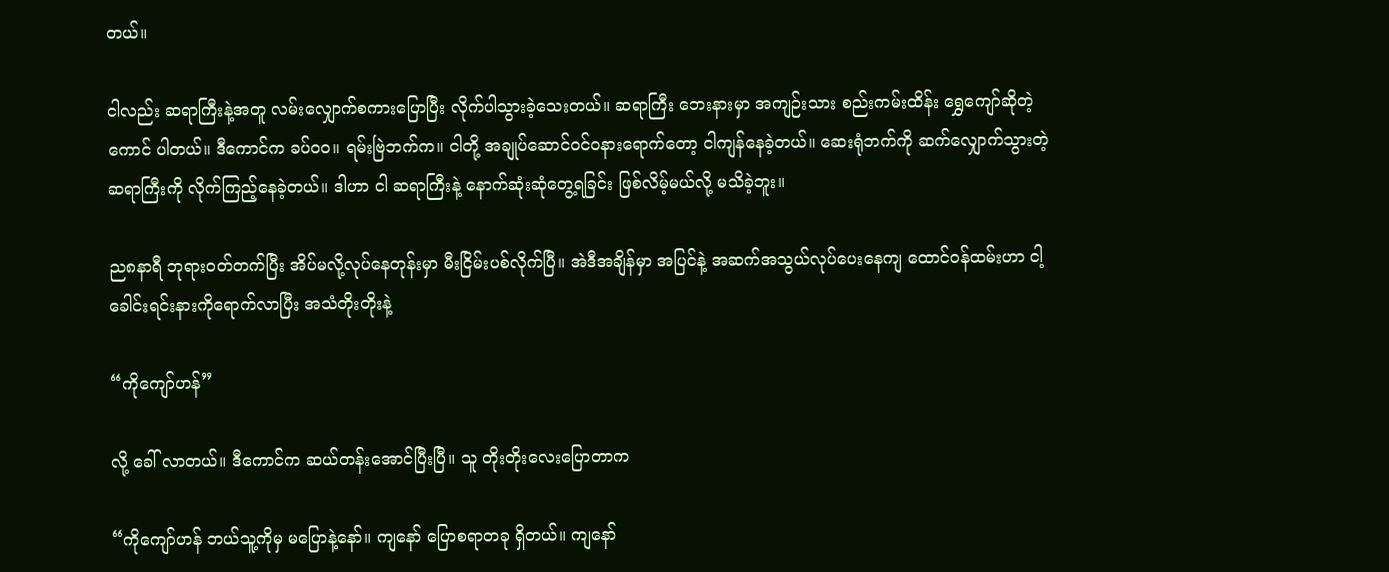တယ်။

ငါလည်း ဆရာကြီးနဲ့အတူ လမ်းလျှောက်စကားပြောပြီး လိုက်ပါသွားခဲ့သေးတယ်။ ဆရာကြီး ဘေးနားမှာ အကျဉ်းသား စည်းကမ်းထိန်း ရွှေကျော်ဆိုတဲ့ကောင် ပါတယ်။ ဒီကောင်က ခပ်ဝဝ။ ရမ်းဗြဲဘက်က။ ငါတို့ အချုပ်ဆောင်ဝင်ဝနားရောက်တော့ ငါကျန်နေခဲ့တယ်။ ဆေးရုံဘက်ကို ဆက်လျှောက်သွားတဲ့ ဆရာကြီးကို လိုက်ကြည့်နေခဲ့တယ်။ ဒါဟာ ငါ ဆရာကြီးနဲ့ နောက်ဆုံးဆုံတွေ့ရခြင်း ဖြစ်လိမ့်မယ်လို့ မသိခဲ့ဘူး။

ည၈နာရီ ဘုရားဝတ်တက်ပြီး အိပ်မလို့လုပ်နေတုန်းမှာ မီးငြိမ်းပစ်လိုက်ပြီ။ အဲဒီအချိန်မှာ အပြင်နဲ့ အဆက်အသွယ်လုပ်ပေးနေကျ ထောင်ဝန်ထမ်းဟာ ငါ့ခေါင်းရင်းနားကိုရောက်လာပြီး အသံတိုးတိုးနဲ့

“ကိုကျော်ဟန်”

လို့ ခေါ် လာတယ်။ ဒီကောင်က ဆယ်တန်းအောင်ပြီးပြီ။ သူ တိုးတိုးလေးပြောတာက

“ကိုကျော်ဟန် ဘယ်သူ့ကိုမှ မပြောနဲ့နော်။ ကျနော် ပြောစရာတခု ရှိတယ်။ ကျနော်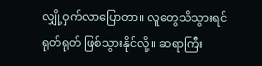လျှို့ဝှက်လာပြောတာ။ လူတွေသိသွားရင် ရုတ်ရုတ် ဖြစ်သွားနိုင်လို့။ ဆရာကြီး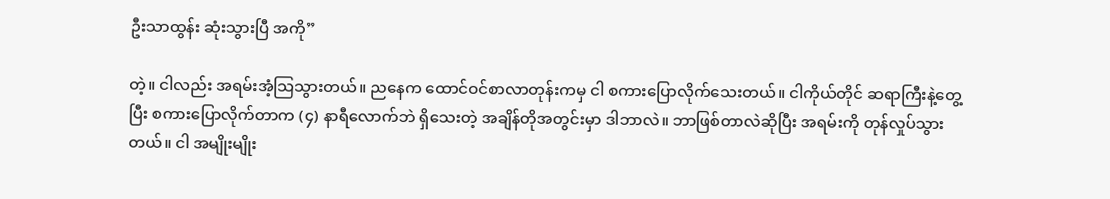ဦးသာထွန်း ဆုံးသွားပြီ အကို”

တဲ့။ ငါလည်း အရမ်းအံ့သြသွားတယ်။ ညနေက ထောင်ဝင်စာလာတုန်းကမှ ငါ စကားပြောလိုက်သေးတယ်။ ငါကိုယ်တိုင် ဆရာကြီးနဲ့တွေ့ပြီး စကားပြောလိုက်တာက (၄) နာရီလောက်ဘဲ ရှိသေးတဲ့ အချိန်တိုအတွင်းမှာ ဒါဘာလဲ။ ဘာဖြစ်တာလဲဆိုပြီး အရမ်းကို တုန်လှုပ်သွားတယ်။ ငါ အမျိုးမျိုး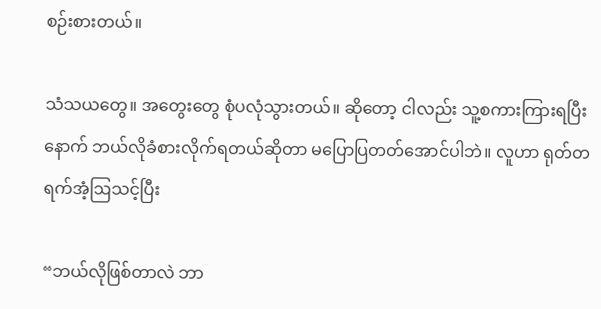စဉ်းစားတယ်။

သံသယတွေ။ အတွေးတွေ စုံပလုံသွားတယ်။ ဆိုတော့ ငါလည်း သူ့စကားကြားရပြီးနောက် ဘယ်လိုခံစားလိုက်ရတယ်ဆိုတာ မပြောပြတတ်အောင်ပါဘဲ။ လူဟာ ရုတ်တရက်အံ့ဩသင့်ပြီး

“ဘယ်လိုဖြစ်တာလဲ ဘာ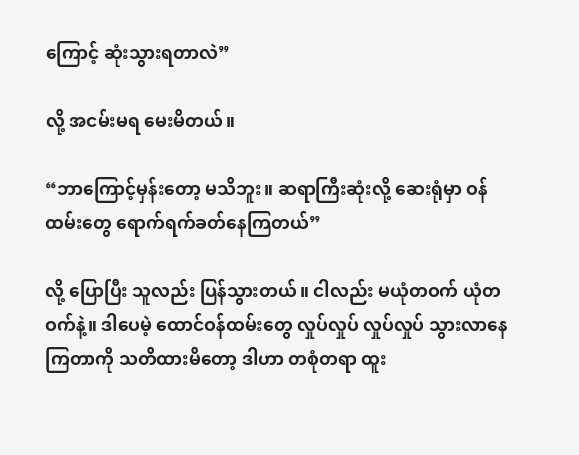ကြောင့် ဆုံးသွားရတာလဲ”

လို့ အငမ်းမရ မေးမိတယ်။

“ဘာကြောင့်မှန်းတော့ မသိဘူး။ ဆရာကြီးဆုံးလို့ ဆေးရုံမှာ ဝန်ထမ်းတွေ ရောက်ရက်ခတ်နေကြတယ်”

လို့ ပြောပြီး သူလည်း ပြန်သွားတယ်။ ငါလည်း မယုံတဝက် ယုံတဝက်နဲ့။ ဒါပေမဲ့ ထောင်ဝန်ထမ်းတွေ လှုပ်လှုပ် လှုပ်လှုပ် သွားလာနေကြတာကို သတိထားမိတော့ ဒါဟာ တစုံတရာ ထူး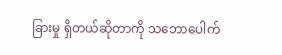ခြားမှု ရှိတယ်ဆိုတာကို သဘောပေါက်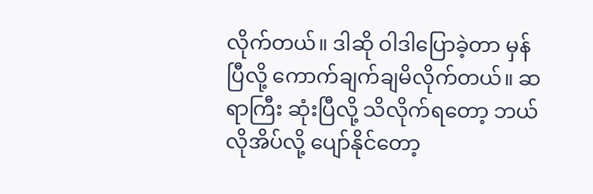လိုက်တယ်။ ဒါဆို ဝါဒါပြောခဲ့တာ မှန်ပြီလို့ ကောက်ချက်ချမိလိုက်တယ်။ ဆရာကြီး ဆုံးပြီလို့ သိလိုက်ရတော့ ဘယ်လိုအိပ်လို့ ပျော်နိုင်တော့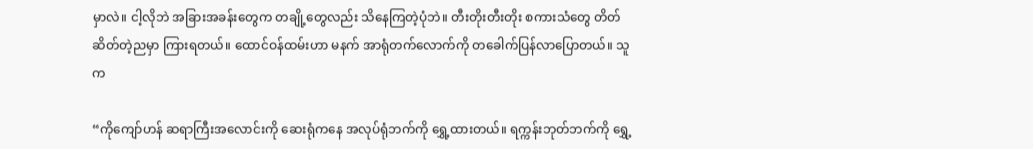မှာလဲ။ ငါ့လိုဘဲ အခြားအခန်းတွေက တချို့တွေလည်း သိနေကြတဲ့ပုံဘဲ။ တီးတိုးတီးတိုး စကားသံတွေ တိတ်ဆိတ်တဲ့ညမှာ ကြားရတယ်။ ထောင်ဝန်ထမ်းဟာ မနက် အာရုံတက်လောက်ကို တခေါက်ပြန်လာပြောတယ်။ သူက

“ကိုကျော်ဟန် ဆရာကြီးအလောင်းကို ဆေးရုံကနေ အလုပ်ရုံဘက်ကို ရွှေ့ထားတယ်။ ရက္ကန်းဘုတ်ဘက်ကို ရွှေ့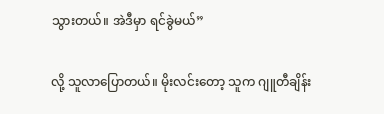သွားတယ်။ အဲဒီမှာ ရင်ခွဲမယ်”

လို့ သူလာပြောတယ်။ မိုးလင်းတော့ သူက ဂျူတီချိန်း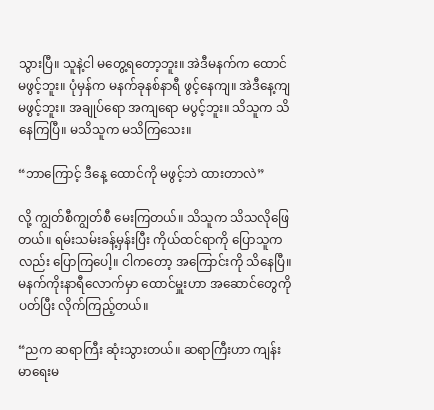သွားပြီ။ သူနဲ့ငါ မတွေ့ရတော့ဘူး။ အဲဒီမနက်က ထောင်မဖွင့်ဘူး။ ပုံမှန်က မနက်ခုနစ်နာရီ ဖွင့်နေကျ။ အဲဒီနေ့ကျ မဖွင့်ဘူး။ အချုပ်ရော အကျရော မပွင့်ဘူး။ သိသူက သိနေကြပြီ။ မသိသူက မသိကြသေး။

“ဘာကြောင့် ဒီနေ့ ထောင်ကို မဖွင့်ဘဲ ထားတာလဲ”

လို့ ကျွတ်စီကျွတ်စီ မေးကြတယ်။ သိသူက သိသလိုဖြေတယ်။ ရမ်းသမ်းခန့်မှန်းပြီး ကိုယ်ထင်ရာကို ပြောသူကလည်း ပြောကြပေါ့။ ငါကတော့ အကြောင်းကို သိနေပြီ။ မနက်ကိုးနာရီလောက်မှာ ထောင်မှူးဟာ အဆောင်တွေကို ပတ်ပြီး လိုက်ကြည့်တယ်။

“ညက ဆရာကြီး ဆုံးသွားတယ်။ ဆရာကြီးဟာ ကျန်းမာရေးမ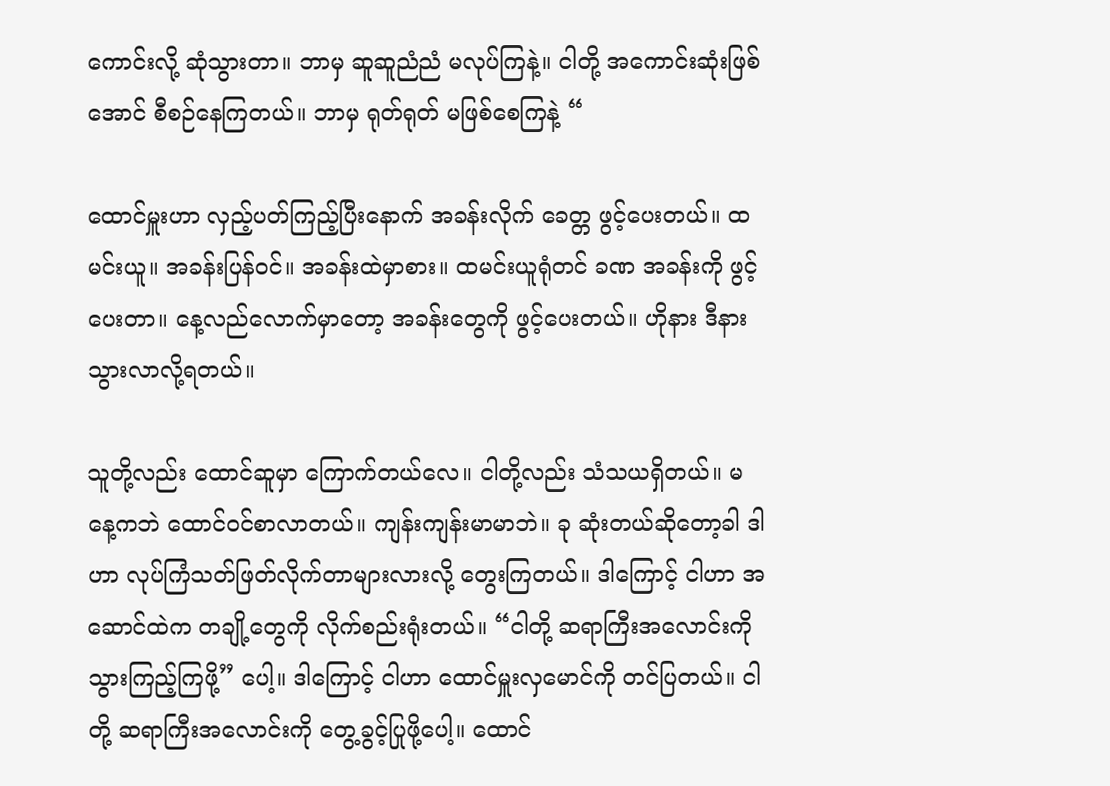ကောင်းလို့ ဆုံသွားတာ။ ဘာမှ ဆူဆူညံညံ မလုပ်ကြနဲ့။ ငါတို့ အကောင်းဆုံးဖြစ်အောင် စီစဉ်နေကြတယ်။ ဘာမှ ရုတ်ရုတ် မဖြစ်စေကြနဲ့ “

ထောင်မှူးဟာ လှည့်ပတ်ကြည့်ပြီးနောက် အခန်းလိုက် ခေတ္တ ဖွင့်ပေးတယ်။ ထမင်းယူ။ အခန်းပြန်ဝင်။ အခန်းထဲမှာစား။ ထမင်းယူရုံတင် ခဏ အခန်းကို ဖွင့်ပေးတာ။ နေ့လည်လောက်မှာတော့ အခန်းတွေကို ဖွင့်ပေးတယ်။ ဟိုနား ဒီနား သွားလာလို့ရတယ်။

သူတို့လည်း ထောင်ဆူမှာ ကြောက်တယ်လေ။ ငါတို့လည်း သံသယရှိတယ်။ မနေ့ကဘဲ ထောင်ဝင်စာလာတယ်။ ကျန်းကျန်းမာမာဘဲ။ ခု ဆုံးတယ်ဆိုတော့ခါ ဒါဟာ လုပ်ကြံသတ်ဖြတ်လိုက်တာများလားလို့ တွေးကြတယ်။ ဒါကြောင့် ငါဟာ အဆောင်ထဲက တချို့တွေကို လိုက်စည်းရုံးတယ်။ “ငါတို့ ဆရာကြီးအလောင်းကို သွားကြည့်ကြဖို့” ပေါ့။ ဒါကြောင့် ငါဟာ ထောင်မှူးလှမောင်ကို တင်ပြတယ်။ ငါတို့ ဆရာကြီးအလောင်းကို တွေ့ခွင့်ပြုဖို့ပေါ့။ ထောင်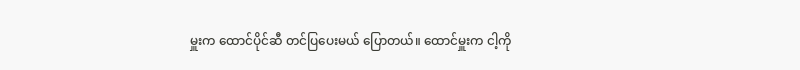မှူးက ထောင်ပိုင်ဆီ တင်ပြပေးမယ် ပြောတယ်။ ထောင်မှူးက ငါ့ကို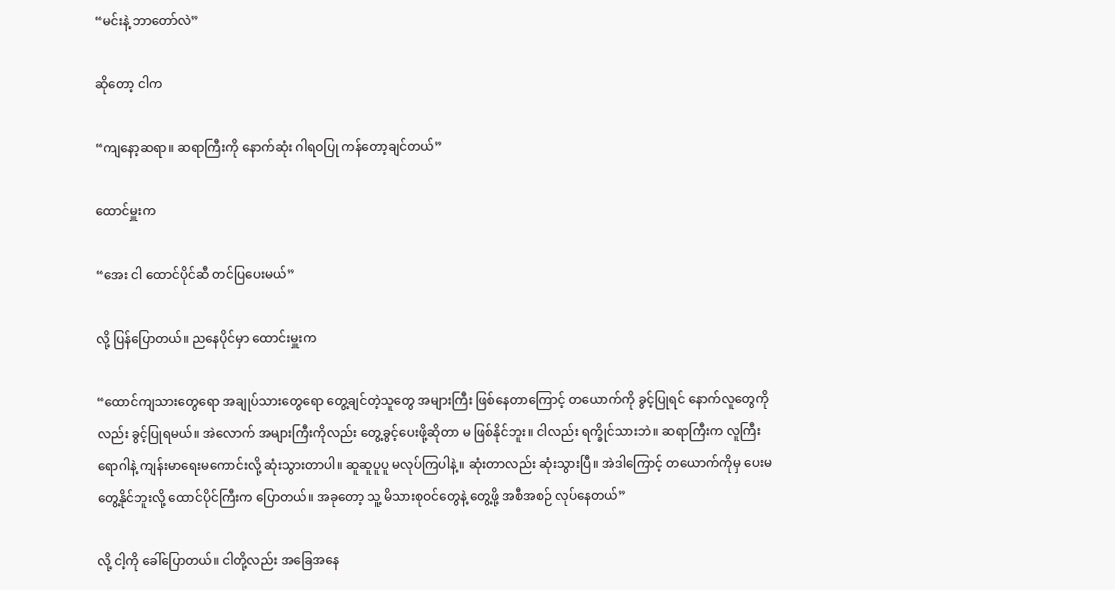“မင်းနဲ့ ဘာတော်လဲ”

ဆိုတော့ ငါက

“ကျနော့ဆရာ။ ဆရာကြီးကို နောက်ဆုံး ဂါရဝပြု ကန်တော့ချင်တယ်”

ထောင်မှူးက

“အေး ငါ ထောင်ပိုင်ဆီ တင်ပြပေးမယ်”

လို့ ပြန်ပြောတယ်။ ညနေပိုင်မှာ ထောင်းမှူးက

“ထောင်ကျသားတွေရော အချုပ်သားတွေရော တွေ့ချင်တဲ့သူတွေ အများကြီး ဖြစ်နေတာကြောင့် တယောက်ကို ခွင့်ပြုရင် နောက်လူတွေကိုလည်း ခွင့်ပြုရမယ်။ အဲလောက် အများကြီးကိုလည်း တွေ့ခွင့်ပေးဖို့ဆိုတာ မ ဖြစ်နိုင်ဘူး။ ငါလည်း ရက္ခိုင်သားဘဲ။ ဆရာကြီးက လူကြီးရောဂါနဲ့ ကျန်းမာရေးမကောင်းလို့ ဆုံးသွားတာပါ။ ဆူဆူပူပူ မလုပ်ကြပါနဲ့။ ဆုံးတာလည်း ဆုံးသွားပြီ။ အဲဒါကြောင့် တယောက်ကိုမှ ပေးမတွေ့နိုင်ဘူးလို့ ထောင်ပိုင်ကြီးက ပြောတယ်။ အခုတော့ သူ့ မိသားစုဝင်တွေနဲ့ တွေ့ဖို့ အစီအစဉ် လုပ်နေတယ်”

လို့ ငါ့ကို ခေါ်ပြောတယ်။ ငါတို့လည်း အခြေအနေ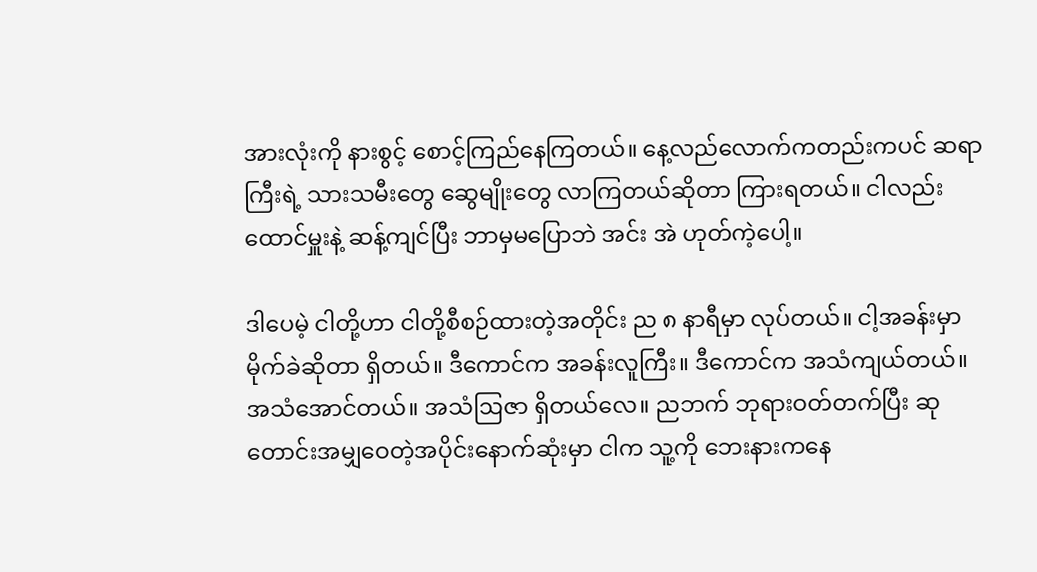အားလုံးကို နားစွင့် စောင့်ကြည်နေကြတယ်။ နေ့လည်လောက်ကတည်းကပင် ဆရာကြီးရဲ့ သားသမီးတွေ ဆွေမျိုးတွေ လာကြတယ်ဆိုတာ ကြားရတယ်။ ငါလည်း ထောင်မှူးနဲ့ ဆန့်ကျင်ပြီး ဘာမှမပြောဘဲ အင်း အဲ ဟုတ်ကဲ့ပေါ့။

ဒါပေမဲ့ ငါတို့ဟာ ငါတို့စီစဉ်ထားတဲ့အတိုင်း ည ၈ နာရီမှာ လုပ်တယ်။ ငါ့အခန်းမှာ မိုက်ခဲဆိုတာ ရှိတယ်။ ဒီကောင်က အခန်းလူကြီး။ ဒီကောင်က အသံကျယ်တယ်။ အသံအောင်တယ်။ အသံဩဇာ ရှိတယ်လေ။ ညဘက် ဘုရားဝတ်တက်ပြီး ဆုတောင်းအမျှဝေတဲ့အပိုင်းနောက်ဆုံးမှာ ငါက သူ့ကို ဘေးနားကနေ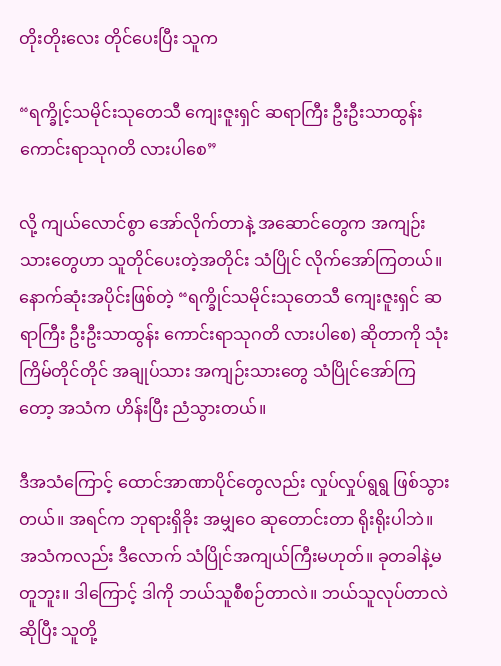တိုးတိုးလေး တိုင်ပေးပြီး သူက

“ရက္ခိုင့်သမိုင်းသုတေသီ ကျေးဇူးရှင် ဆရာကြီး ဦးဦးသာထွန်း ကောင်းရာသုဂတိ လားပါစေ”

လို့ ကျယ်လောင်စွာ အော်လိုက်တာနဲ့ အဆောင်တွေက အကျဉ်းသားတွေဟာ သူတိုင်ပေးတဲ့အတိုင်း သံပြိုင် လိုက်အော်ကြတယ်။ နောက်ဆုံးအပိုင်းဖြစ်တဲ့ “ရက္ခိုင်သမိုင်းသုတေသီ ကျေးဇူးရှင် ဆရာကြီး ဦးဦးသာထွန်း ကောင်းရာသုဂတိ လားပါစေ) ဆိုတာကို သုံးကြိမ်တိုင်တိုင် အချုပ်သား အကျဉ်းသားတွေ သံပြိုင်အော်ကြ‌ တော့ အသံက ဟိန်းပြီး ညံသွားတယ်။

ဒီအသံကြောင့် ထောင်အာဏာပိုင်တွေလည်း လှုပ်လှုပ်ရွရွ ဖြစ်သွားတယ်။ အရင်က ဘုရားရှိခိုး အမျှဝေ ဆုတောင်းတာ ရိုးရိုးပါဘဲ။ အသံကလည်း ဒီလောက် သံပြိုင်အကျယ်ကြီးမဟုတ်။ ခုတခါနဲ့မတူဘူး။ ဒါကြောင့် ဒါကို ဘယ်သူစီစဉ်တာလဲ။ ဘယ်သူလုပ်တာလဲဆိုပြီး သူတို့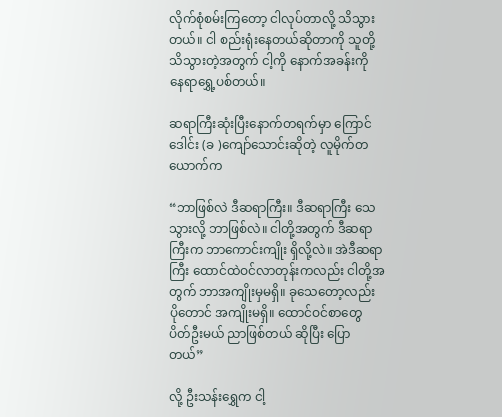လိုက်စုံစမ်းကြတော့ ငါလုပ်တာလို့ သိသွားတယ်။ ငါ စည်းရုံးနေတယ်ဆိုတာကို သူတို့သိသွားတဲ့အတွက် ငါ့ကို နောက်အခန်းကို နေရာရွှေ့ပစ်တယ်။

ဆရာကြီးဆုံးပြီးနောက်တရက်မှာ ကြောင်ဒေါင်း (ခ )ကျော်သောင်းဆိုတဲ့ လူမိုက်တယောက်က

“ဘာဖြစ်လဲ ဒီဆရာကြီး။ ဒီဆရာကြီး သေသွားလို့ ဘာဖြစ်လဲ။ ငါတို့အတွက် ဒီဆရာကြီးက ဘာကောင်းကျိုး ရှိလို့လဲ။ အဲဒီဆရာကြီး ထောင်ထဲဝင်လာတုန်းကလည်း ငါတို့အတွက် ဘာအကျိုးမှမရှိ။ ခုသေတော့လည်း ပိုတောင် အကျိုးမရှိ။ ထောင်ဝင်စာတွေ ပိတ်ဦးမယ် ညာဖြစ်တယ် ဆိုပြီး ပြောတယ်”

လို့ ဦးသန်းရွှေက ငါ့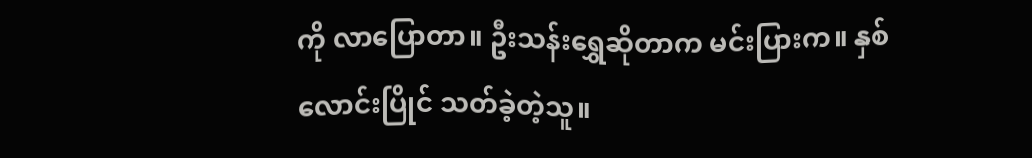ကို လာပြောတာ။ ဦးသန်းရွှေဆိုတာက မင်းပြားက။ နှစ်လောင်းပြိုင် သတ်ခဲ့တဲ့သူ။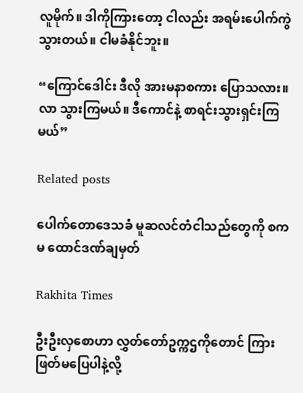လူမိုက်။ ဒါကိုကြားတော့ ငါလည်း အရမ်းပေါက်ကွဲသွားတယ်။ ငါမခံနိုင်ဘူး။

“ကြောင်ဒေါင်း ဒီလို အားမနာစကား ပြောသလား။ လာ သွားကြမယ်။ ဒီကောင်နဲ့ စာရင်းသွားရှင်းကြမယ်”

Related posts

ပေါက်တောဒေသခံ မူဆလင်တံငါသည်တွေကို စကမ ထောင်ဒဏ်ချမှတ်

Rakhita Times

ဦးဦးလှစောဟာ လွှတ်တော်ဥက္ကဌကိုတောင် ကြားဖြတ်မပြေပါနဲ့လို့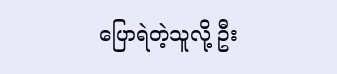ပြောရဲတဲ့သူလို့ ဦး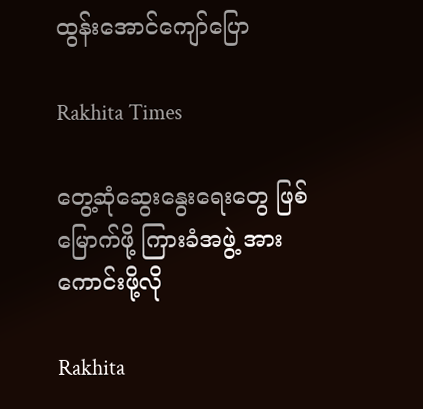ထွန်းအောင်ကျော်ပြော

Rakhita Times

တွေ့ဆုံဆွေးနွေးရေးတွေ ဖြစ်မြောက်ဖို့ ကြားခံအဖွဲ့ အားကောင်းဖို့လို

Rakhita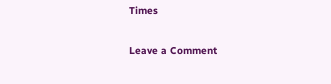Times

Leave a Comment